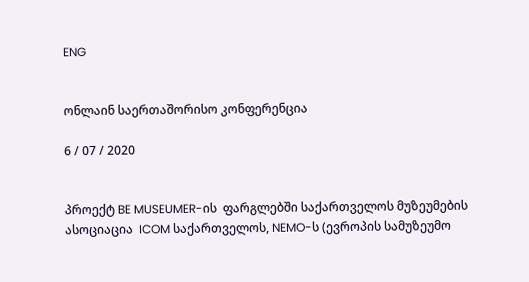ENG


ონლაინ საერთაშორისო კონფერენცია

6 / 07 / 2020


პროექტ BE MUSEUMER-ის  ფარგლებში საქართველოს მუზეუმების ასოციაცია  ICOM საქართველოს, NEMO-ს (ევროპის სამუზეუმო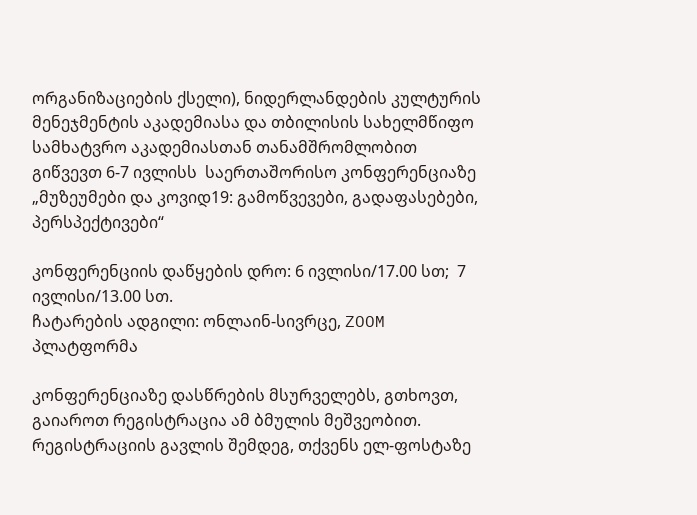ორგანიზაციების ქსელი), ნიდერლანდების კულტურის მენეჯმენტის აკადემიასა და თბილისის სახელმწიფო სამხატვრო აკადემიასთან თანამშრომლობით გიწვევთ 6-7 ივლისს  საერთაშორისო კონფერენციაზე „მუზეუმები და კოვიდ19: გამოწვევები, გადაფასებები, პერსპექტივები“

კონფერენციის დაწყების დრო: 6 ივლისი/17.00 სთ;  7 ივლისი/13.00 სთ.
ჩატარების ადგილი: ონლაინ-სივრცე, ZOOM პლატფორმა

კონფერენციაზე დასწრების მსურველებს, გთხოვთ, გაიაროთ რეგისტრაცია ამ ბმულის მეშვეობით. რეგისტრაციის გავლის შემდეგ, თქვენს ელ-ფოსტაზე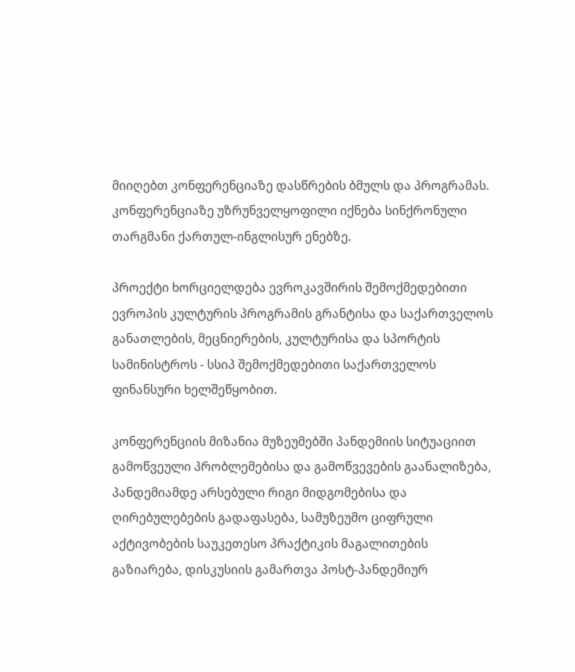მიიღებთ კონფერენციაზე დასწრების ბმულს და პროგრამას.
კონფერენციაზე უზრუნველყოფილი იქნება სინქრონული თარგმანი ქართულ-ინგლისურ ენებზე.

პროექტი ხორციელდება ევროკავშირის შემოქმედებითი ევროპის კულტურის პროგრამის გრანტისა და საქართველოს განათლების, მეცნიერების, კულტურისა და სპორტის სამინისტროს - სსიპ შემოქმედებითი საქართველოს ფინანსური ხელშეწყობით.

კონფერენციის მიზანია მუზეუმებში პანდემიის სიტუაციით გამოწვეული პრობლემებისა და გამოწვევების გაანალიზება, პანდემიამდე არსებული რიგი მიდგომებისა და ღირებულებების გადაფასება, სამუზეუმო ციფრული აქტივობების საუკეთესო პრაქტიკის მაგალითების გაზიარება, დისკუსიის გამართვა პოსტ-პანდემიურ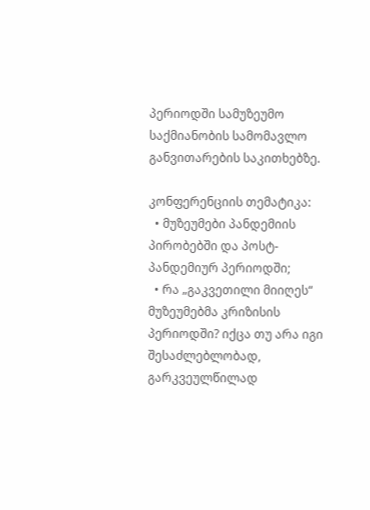პერიოდში სამუზეუმო საქმიანობის სამომავლო განვითარების საკითხებზე.

კონფერენციის თემატიკა:
  • მუზეუმები პანდემიის პირობებში და პოსტ-პანდემიურ პერიოდში;
  • რა „გაკვეთილი მიიღეს“ მუზეუმებმა კრიზისის პერიოდში? იქცა თუ არა იგი შესაძლებლობად, გარკვეულწილად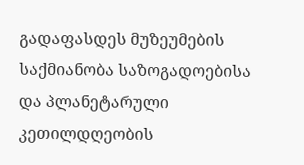გადაფასდეს მუზეუმების საქმიანობა საზოგადოებისა და პლანეტარული კეთილდღეობის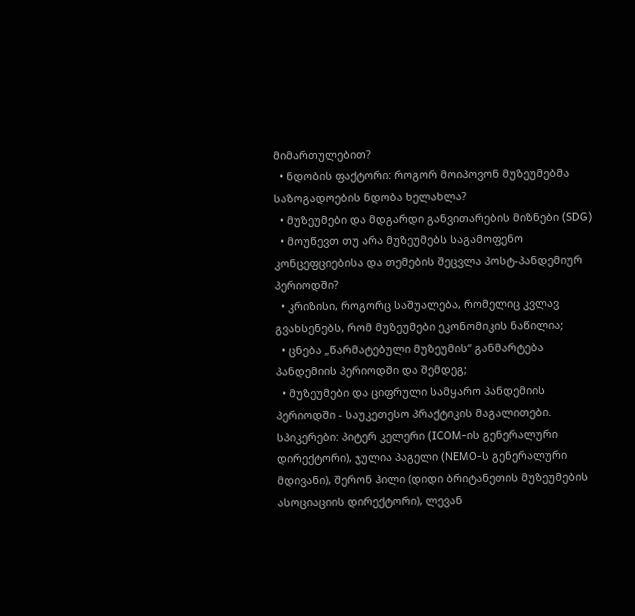მიმართულებით?
  • ნდობის ფაქტორი: როგორ მოიპოვონ მუზეუმებმა  საზოგადოების ნდობა ხელახლა?
  • მუზეუმები და მდგარდი განვითარების მიზნები (SDG)
  • მოუწევთ თუ არა მუზეუმებს საგამოფენო კონცეფციებისა და თემების შეცვლა პოსტ-პანდემიურ პერიოდში?
  • კრიზისი, როგორც საშუალება, რომელიც კვლავ გვახსენებს, რომ მუზეუმები ეკონომიკის ნაწილია;
  • ცნება „წარმატებული მუზეუმის“ განმარტება პანდემიის პერიოდში და შემდეგ;
  • მუზეუმები და ციფრული სამყარო პანდემიის პერიოდში - საუკეთესო პრაქტიკის მაგალითები.
სპიკერები: პიტერ კელერი (ICOM-ის გენერალური დირექტორი), ჯულია პაგელი (NEMO-ს გენერალური მდივანი), შერონ ჰილი (დიდი ბრიტანეთის მუზეუმების ასოციაციის დირექტორი), ლევან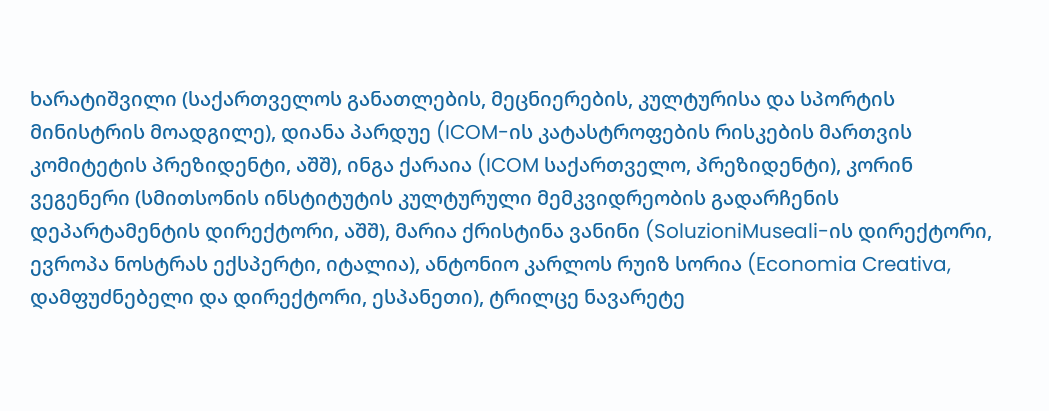ხარატიშვილი (საქართველოს განათლების, მეცნიერების, კულტურისა და სპორტის მინისტრის მოადგილე), დიანა პარდუე (ICOM-ის კატასტროფების რისკების მართვის კომიტეტის პრეზიდენტი, აშშ), ინგა ქარაია (ICOM საქართველო, პრეზიდენტი), კორინ ვეგენერი (სმითსონის ინსტიტუტის კულტურული მემკვიდრეობის გადარჩენის დეპარტამენტის დირექტორი, აშშ), მარია ქრისტინა ვანინი (SoluzioniMuseali-ის დირექტორი, ევროპა ნოსტრას ექსპერტი, იტალია), ანტონიო კარლოს რუიზ სორია (Economia Creativa, დამფუძნებელი და დირექტორი, ესპანეთი), ტრილცე ნავარეტე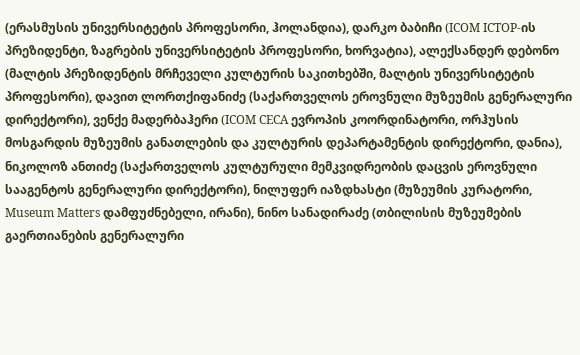(ერასმუსის უნივერსიტეტის პროფესორი, ჰოლანდია), დარკო ბაბიჩი (ICOM ICTOP-ის პრეზიდენტი, ზაგრების უნივერსიტეტის პროფესორი, ხორვატია), ალექსანდერ დებონო (მალტის პრეზიდენტის მრჩეველი კულტურის საკითხებში, მალტის უნივერსიტეტის პროფესორი), დავით ლორთქიფანიძე (საქართველოს ეროვნული მუზეუმის გენერალური დირექტორი), ვენქე მადერბაჰერი (ICOM CECA ევროპის კოორდინატორი, ორჰუსის მოსგარდის მუზეუმის განათლების და კულტურის დეპარტამენტის დირექტორი, დანია), ნიკოლოზ ანთიძე (საქართველოს კულტურული მემკვიდრეობის დაცვის ეროვნული სააგენტოს გენერალური დირექტორი), ნილუფერ იაზდხასტი (მუზეუმის კურატორი, Museum Matters დამფუძნებელი, ირანი), ნინო სანადირაძე (თბილისის მუზეუმების გაერთიანების გენერალური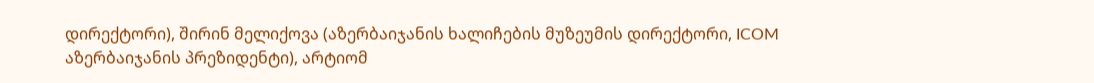დირექტორი), შირინ მელიქოვა (აზერბაიჯანის ხალიჩების მუზეუმის დირექტორი, ICOM აზერბაიჯანის პრეზიდენტი), არტიომ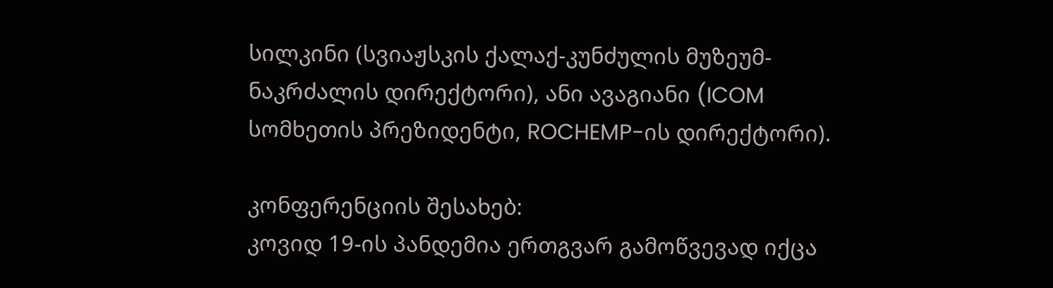სილკინი (სვიაჟსკის ქალაქ-კუნძულის მუზეუმ-ნაკრძალის დირექტორი), ანი ავაგიანი (ICOM სომხეთის პრეზიდენტი, ROCHEMP-ის დირექტორი).

კონფერენციის შესახებ:
კოვიდ 19-ის პანდემია ერთგვარ გამოწვევად იქცა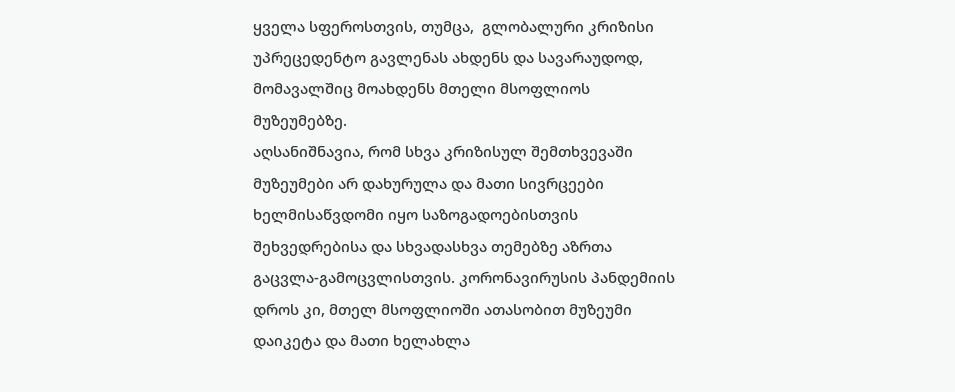ყველა სფეროსთვის, თუმცა,  გლობალური კრიზისი უპრეცედენტო გავლენას ახდენს და სავარაუდოდ, მომავალშიც მოახდენს მთელი მსოფლიოს მუზეუმებზე.
აღსანიშნავია, რომ სხვა კრიზისულ შემთხვევაში მუზეუმები არ დახურულა და მათი სივრცეები ხელმისაწვდომი იყო საზოგადოებისთვის შეხვედრებისა და სხვადასხვა თემებზე აზრთა გაცვლა-გამოცვლისთვის. კორონავირუსის პანდემიის დროს კი, მთელ მსოფლიოში ათასობით მუზეუმი დაიკეტა და მათი ხელახლა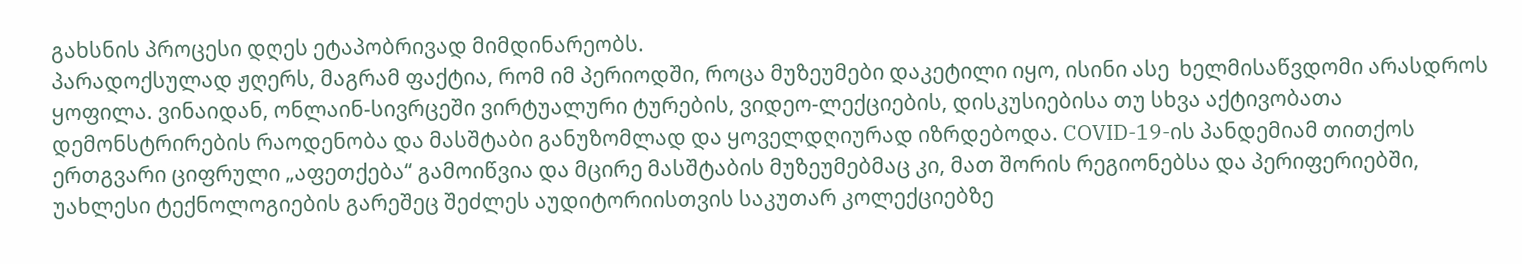გახსნის პროცესი დღეს ეტაპობრივად მიმდინარეობს.
პარადოქსულად ჟღერს, მაგრამ ფაქტია, რომ იმ პერიოდში, როცა მუზეუმები დაკეტილი იყო, ისინი ასე  ხელმისაწვდომი არასდროს ყოფილა. ვინაიდან, ონლაინ-სივრცეში ვირტუალური ტურების, ვიდეო-ლექციების, დისკუსიებისა თუ სხვა აქტივობათა დემონსტრირების რაოდენობა და მასშტაბი განუზომლად და ყოველდღიურად იზრდებოდა. COVID-19-ის პანდემიამ თითქოს ერთგვარი ციფრული „აფეთქება“ გამოიწვია და მცირე მასშტაბის მუზეუმებმაც კი, მათ შორის რეგიონებსა და პერიფერიებში, უახლესი ტექნოლოგიების გარეშეც შეძლეს აუდიტორიისთვის საკუთარ კოლექციებზე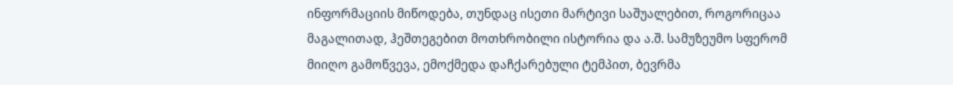ინფორმაციის მიწოდება, თუნდაც ისეთი მარტივი საშუალებით, როგორიცაა მაგალითად, ჰეშთეგებით მოთხრობილი ისტორია და ა.შ. სამუზეუმო სფერომ მიიღო გამოწვევა, ემოქმედა დაჩქარებული ტემპით, ბევრმა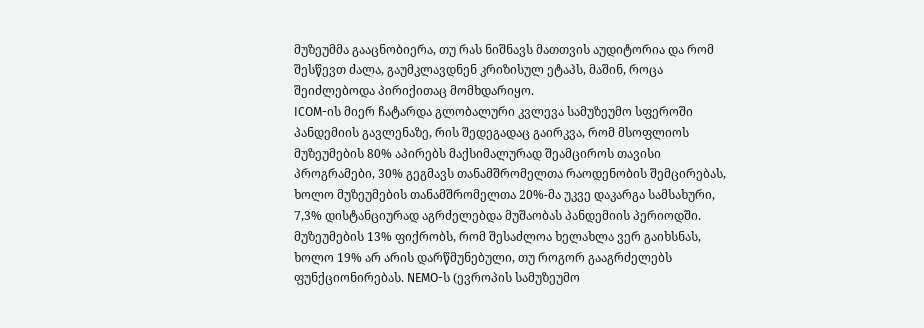მუზეუმმა გააცნობიერა, თუ რას ნიშნავს მათთვის აუდიტორია და რომ შესწევთ ძალა, გაუმკლავდნენ კრიზისულ ეტაპს, მაშინ, როცა შეიძლებოდა პირიქითაც მომხდარიყო.
ICOM-ის მიერ ჩატარდა გლობალური კვლევა სამუზეუმო სფეროში პანდემიის გავლენაზე, რის შედეგადაც გაირკვა, რომ მსოფლიოს მუზეუმების 80% აპირებს მაქსიმალურად შეამციროს თავისი პროგრამები, 30% გეგმავს თანამშრომელთა რაოდენობის შემცირებას, ხოლო მუზეუმების თანამშრომელთა 20%-მა უკვე დაკარგა სამსახური, 7,3% დისტანციურად აგრძელებდა მუშაობას პანდემიის პერიოდში. მუზეუმების 13% ფიქრობს, რომ შესაძლოა ხელახლა ვერ გაიხსნას, ხოლო 19% არ არის დარწმუნებული, თუ როგორ გააგრძელებს ფუნქციონირებას. NEMO-ს (ევროპის სამუზეუმო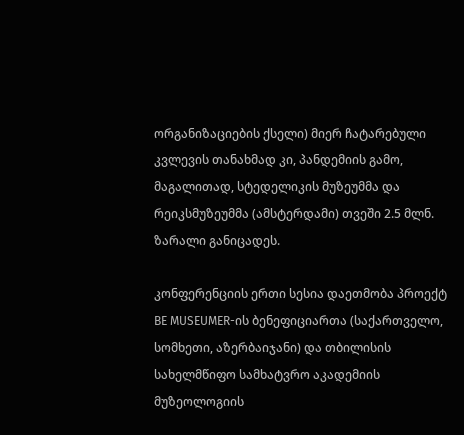ორგანიზაციების ქსელი) მიერ ჩატარებული კვლევის თანახმად კი, პანდემიის გამო, მაგალითად, სტედელიკის მუზეუმმა და რეიკსმუზეუმმა (ამსტერდამი) თვეში 2.5 მლნ. ზარალი განიცადეს.

კონფერენციის ერთი სესია დაეთმობა პროექტ BE MUSEUMER-ის ბენეფიციართა (საქართველო, სომხეთი, აზერბაიჯანი) და თბილისის სახელმწიფო სამხატვრო აკადემიის მუზეოლოგიის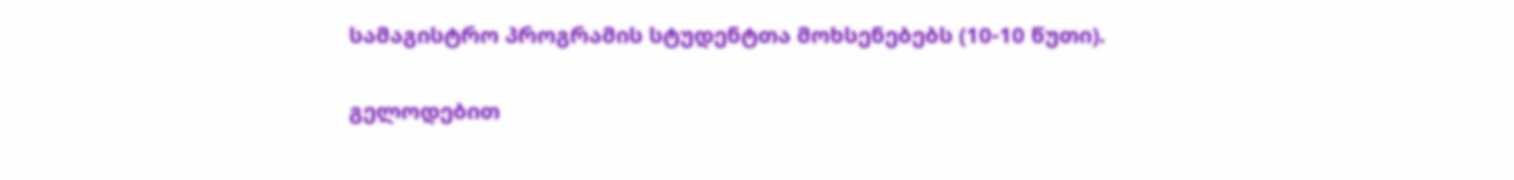სამაგისტრო პროგრამის სტუდენტთა მოხსენებებს (10-10 წუთი).

გელოდებით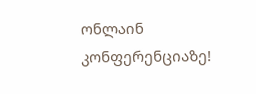ონლაინ კონფერენციაზე!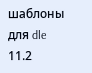шаблоны для dle 11.2